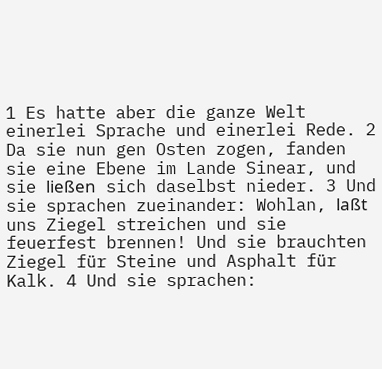1 Es hatte aber die ganze Welt einerlei Sprache und einerlei Rede. 2 Da sie nun gen Osten zogen, fanden sie eine Ebene im Lande Sinear, und sie ließen sich daselbst nieder. 3 Und sie sprachen zueinander: Wohlan, laßt uns Ziegel streichen und sie feuerfest brennen! Und sie brauchten Ziegel für Steine und Asphalt für Kalk. 4 Und sie sprachen: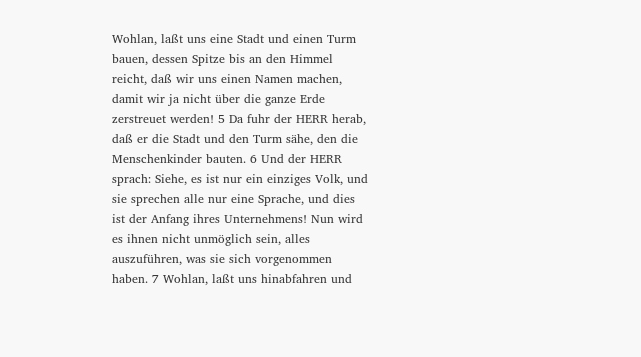Wohlan, laßt uns eine Stadt und einen Turm bauen, dessen Spitze bis an den Himmel reicht, daß wir uns einen Namen machen, damit wir ja nicht über die ganze Erde zerstreuet werden! 5 Da fuhr der HERR herab, daß er die Stadt und den Turm sähe, den die Menschenkinder bauten. 6 Und der HERR sprach: Siehe, es ist nur ein einziges Volk, und sie sprechen alle nur eine Sprache, und dies ist der Anfang ihres Unternehmens! Nun wird es ihnen nicht unmöglich sein, alles auszuführen, was sie sich vorgenommen haben. 7 Wohlan, laßt uns hinabfahren und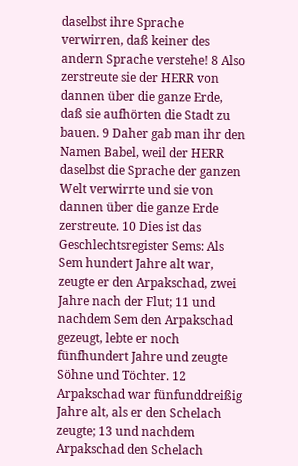daselbst ihre Sprache verwirren, daß keiner des andern Sprache verstehe! 8 Also zerstreute sie der HERR von dannen über die ganze Erde, daß sie aufhörten die Stadt zu bauen. 9 Daher gab man ihr den Namen Babel, weil der HERR daselbst die Sprache der ganzen Welt verwirrte und sie von dannen über die ganze Erde zerstreute. 10 Dies ist das Geschlechtsregister Sems: Als Sem hundert Jahre alt war, zeugte er den Arpakschad, zwei Jahre nach der Flut; 11 und nachdem Sem den Arpakschad gezeugt, lebte er noch fünfhundert Jahre und zeugte Söhne und Töchter. 12 Arpakschad war fünfunddreißig Jahre alt, als er den Schelach zeugte; 13 und nachdem Arpakschad den Schelach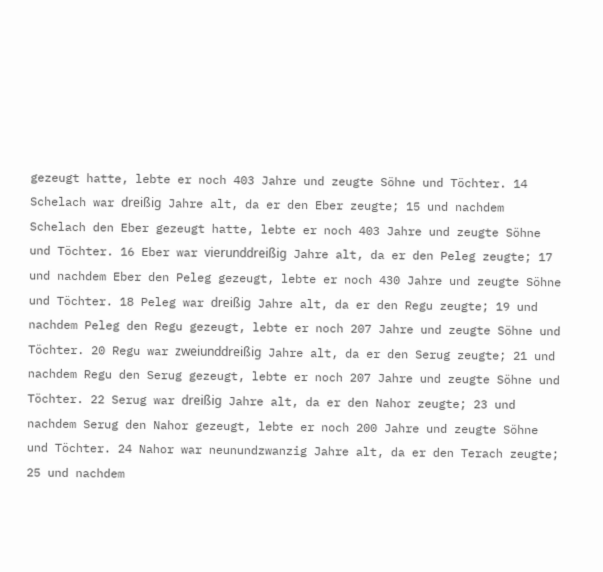gezeugt hatte, lebte er noch 403 Jahre und zeugte Söhne und Töchter. 14 Schelach war dreißig Jahre alt, da er den Eber zeugte; 15 und nachdem Schelach den Eber gezeugt hatte, lebte er noch 403 Jahre und zeugte Söhne und Töchter. 16 Eber war vierunddreißig Jahre alt, da er den Peleg zeugte; 17 und nachdem Eber den Peleg gezeugt, lebte er noch 430 Jahre und zeugte Söhne und Töchter. 18 Peleg war dreißig Jahre alt, da er den Regu zeugte; 19 und nachdem Peleg den Regu gezeugt, lebte er noch 207 Jahre und zeugte Söhne und Töchter. 20 Regu war zweiunddreißig Jahre alt, da er den Serug zeugte; 21 und nachdem Regu den Serug gezeugt, lebte er noch 207 Jahre und zeugte Söhne und Töchter. 22 Serug war dreißig Jahre alt, da er den Nahor zeugte; 23 und nachdem Serug den Nahor gezeugt, lebte er noch 200 Jahre und zeugte Söhne und Töchter. 24 Nahor war neunundzwanzig Jahre alt, da er den Terach zeugte; 25 und nachdem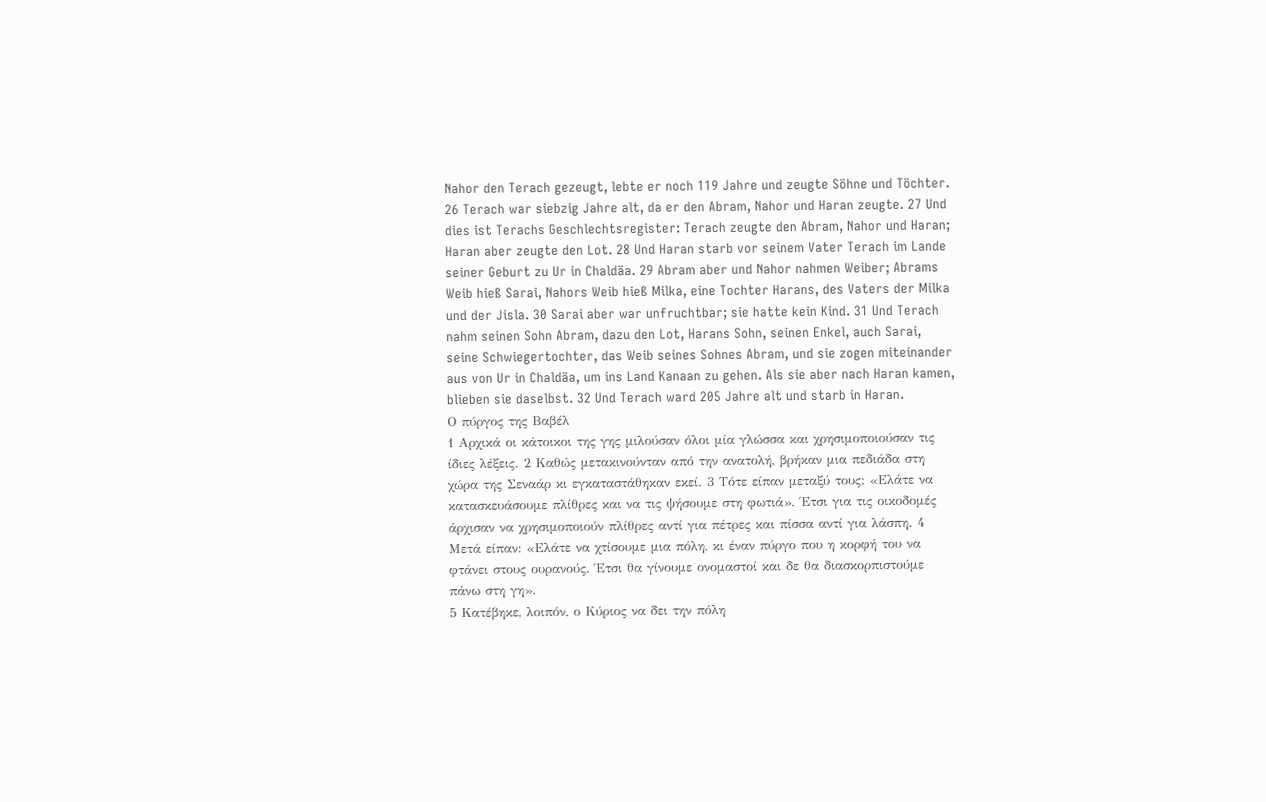Nahor den Terach gezeugt, lebte er noch 119 Jahre und zeugte Söhne und Töchter. 26 Terach war siebzig Jahre alt, da er den Abram, Nahor und Haran zeugte. 27 Und dies ist Terachs Geschlechtsregister: Terach zeugte den Abram, Nahor und Haran; Haran aber zeugte den Lot. 28 Und Haran starb vor seinem Vater Terach im Lande seiner Geburt zu Ur in Chaldäa. 29 Abram aber und Nahor nahmen Weiber; Abrams Weib hieß Sarai, Nahors Weib hieß Milka, eine Tochter Harans, des Vaters der Milka und der Jisla. 30 Sarai aber war unfruchtbar; sie hatte kein Kind. 31 Und Terach nahm seinen Sohn Abram, dazu den Lot, Harans Sohn, seinen Enkel, auch Sarai, seine Schwiegertochter, das Weib seines Sohnes Abram, und sie zogen miteinander aus von Ur in Chaldäa, um ins Land Kanaan zu gehen. Als sie aber nach Haran kamen, blieben sie daselbst. 32 Und Terach ward 205 Jahre alt und starb in Haran.
Ο πύργος της Βαβέλ
1 Αρχικά οι κάτοικοι της γης μιλούσαν όλοι μία γλώσσα και χρησιμοποιούσαν τις ίδιες λέξεις. 2 Καθώς μετακινούνταν από την ανατολή, βρήκαν μια πεδιάδα στη χώρα της Σεναάρ κι εγκαταστάθηκαν εκεί. 3 Τότε είπαν μεταξύ τους: «Ελάτε να κατασκευάσουμε πλίθρες και να τις ψήσουμε στη φωτιά». Έτσι για τις οικοδομές άρχισαν να χρησιμοποιούν πλίθρες αντί για πέτρες και πίσσα αντί για λάσπη. 4 Μετά είπαν: «Ελάτε να χτίσουμε μια πόλη, κι έναν πύργο που η κορφή του να φτάνει στους ουρανούς. Έτσι θα γίνουμε ονομαστοί και δε θα διασκορπιστούμε πάνω στη γη».
5 Κατέβηκε, λοιπόν, ο Κύριος να δει την πόλη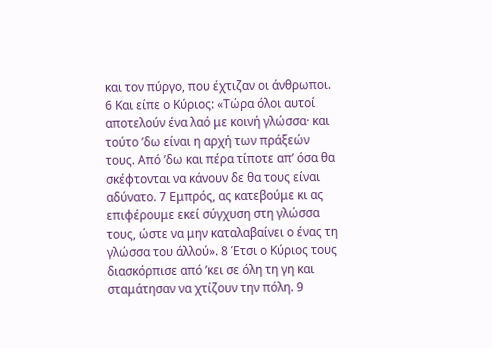και τον πύργο, που έχτιζαν οι άνθρωποι. 6 Και είπε ο Κύριος: «Τώρα όλοι αυτοί αποτελούν ένα λαό με κοινή γλώσσα· και τούτο ’δω είναι η αρχή των πράξεών τους. Από ’δω και πέρα τίποτε απ’ όσα θα σκέφτονται να κάνουν δε θα τους είναι αδύνατο. 7 Εμπρός, ας κατεβούμε κι ας επιφέρουμε εκεί σύγχυση στη γλώσσα τους, ώστε να μην καταλαβαίνει ο ένας τη γλώσσα του άλλού». 8 Έτσι ο Κύριος τους διασκόρπισε από ’κει σε όλη τη γη και σταμάτησαν να χτίζουν την πόλη. 9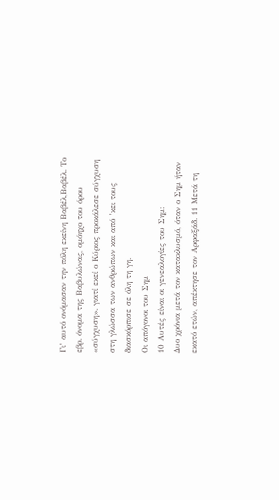Γι’ αυτό ονόμασαν την πόλη εκείνη Βαβέλ,Βαβέλ. Το εβρ. όνομα της Βαβυλώνας, ομόηχο του όρου «σύγχυση». γιατί εκεί ο Κύριος προκάλεσε σύγχυση στη γλώσσα των ανθρώπων και από ’κει τους διασκόρπισε σε όλη τη γη.
Οι απόγονοι του Σημ
10 Αυτές είναι οι γενεαλογίες του Σημ:
Δυο χρόνια μετά τον κατακλυσμό, όταν ο Σημ ήταν εκατό ετών, απέκτησε τον Αρφαξάδ. 11 Μετά τη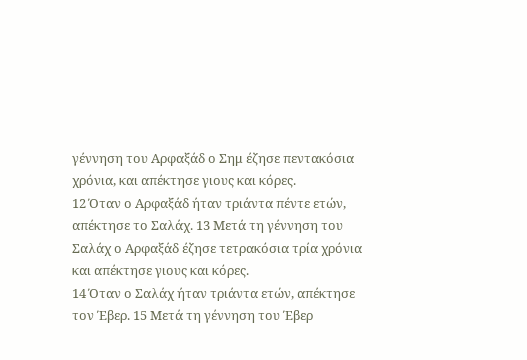γέννηση του Αρφαξάδ ο Σημ έζησε πεντακόσια χρόνια, και απέκτησε γιους και κόρες.
12 Όταν ο Αρφαξάδ ήταν τριάντα πέντε ετών, απέκτησε το Σαλάχ. 13 Μετά τη γέννηση του Σαλάχ ο Αρφαξάδ έζησε τετρακόσια τρία χρόνια και απέκτησε γιους και κόρες.
14 Όταν ο Σαλάχ ήταν τριάντα ετών, απέκτησε τον Έβερ. 15 Μετά τη γέννηση του Έβερ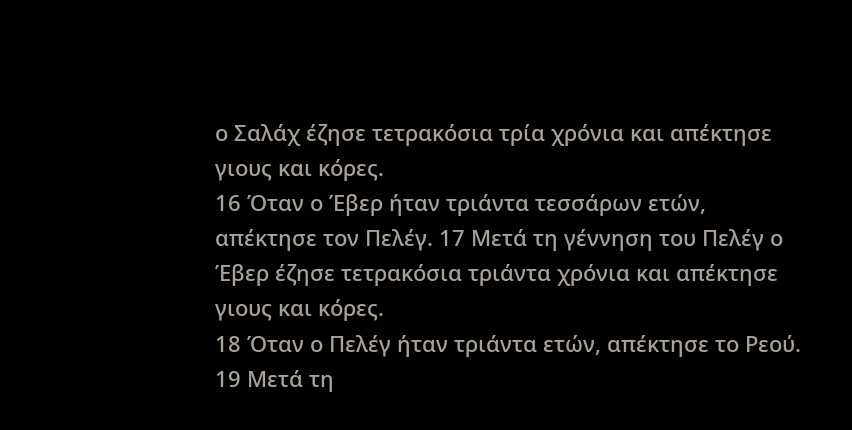ο Σαλάχ έζησε τετρακόσια τρία χρόνια και απέκτησε γιους και κόρες.
16 Όταν ο Έβερ ήταν τριάντα τεσσάρων ετών, απέκτησε τον Πελέγ. 17 Μετά τη γέννηση του Πελέγ ο Έβερ έζησε τετρακόσια τριάντα χρόνια και απέκτησε γιους και κόρες.
18 Όταν ο Πελέγ ήταν τριάντα ετών, απέκτησε το Ρεού. 19 Μετά τη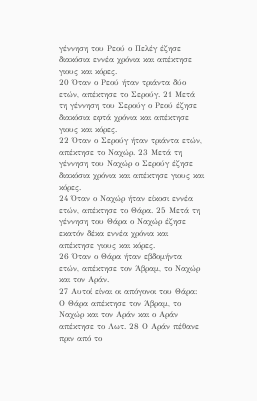γέννηση του Ρεού ο Πελέγ έζησε διακόσια εννέα χρόνια και απέκτησε γιους και κόρες.
20 Όταν ο Ρεού ήταν τριάντα δύο ετών, απέκτησε το Σερούγ. 21 Μετά τη γέννηση του Σερούγ ο Ρεού έζησε διακόσια εφτά χρόνια και απέκτησε γιους και κόρες.
22 Όταν ο Σερούγ ήταν τριάντα ετών, απέκτησε το Ναχώρ. 23 Μετά τη γέννηση του Ναχώρ ο Σερούγ έζησε διακόσια χρόνια και απέκτησε γιους και κόρες.
24 Όταν ο Ναχώρ ήταν είκοσι εννέα ετών, απέκτησε το Θάρα. 25 Μετά τη γέννηση του Θάρα ο Ναχώρ έζησε εκατόν δέκα εννέα χρόνια και απέκτησε γιους και κόρες.
26 Όταν ο Θάρα ήταν εβδομήντα ετών, απέκτησε τον Άβραμ, το Ναχώρ και τον Αράν.
27 Αυτοί είναι οι απόγονοι του Θάρα:
Ο Θάρα απέκτησε τον Άβραμ, το Ναχώρ και τον Αράν και ο Αράν απέκτησε το Λωτ. 28 Ο Αράν πέθανε πριν από το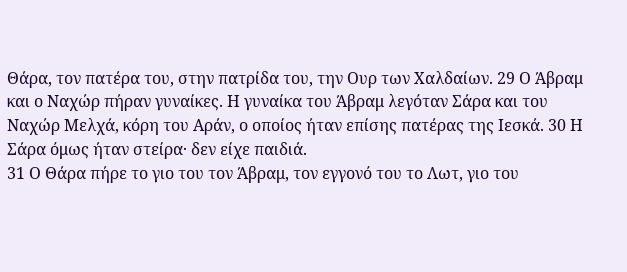Θάρα, τον πατέρα του, στην πατρίδα του, την Ουρ των Χαλδαίων. 29 Ο Άβραμ και ο Ναχώρ πήραν γυναίκες. Η γυναίκα του Άβραμ λεγόταν Σάρα και του Ναχώρ Μελχά, κόρη του Αράν, ο οποίος ήταν επίσης πατέρας της Ιεσκά. 30 Η Σάρα όμως ήταν στείρα· δεν είχε παιδιά.
31 Ο Θάρα πήρε το γιο του τον Άβραμ, τον εγγονό του το Λωτ, γιο του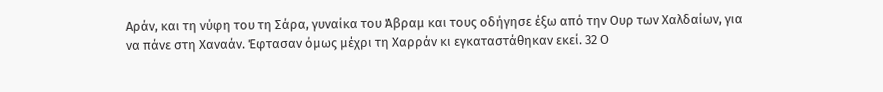Αράν, και τη νύφη του τη Σάρα, γυναίκα του Άβραμ και τους οδήγησε έξω από την Ουρ των Χαλδαίων, για να πάνε στη Χαναάν. Έφτασαν όμως μέχρι τη Χαρράν κι εγκαταστάθηκαν εκεί. 32 Ο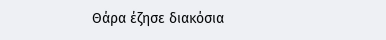Θάρα έζησε διακόσια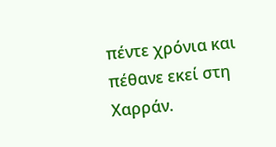πέντε χρόνια και πέθανε εκεί στη Χαρράν.